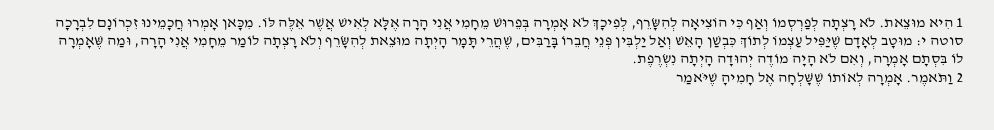1 הִיא מוּצֵאת. לֹא רָצְתָה לְפַרְסְמוֹ וְאַף כִּי הוֹצִיאָה לְהִשָּׂרֵף, לְפִיכָךְ לֹא אָמְרָה בְּפֵרוּשׁ מֵחָמִי אֲנִי הָרָה אֶלָּא לְאִישׁ אֲשֶׁר אֵלֶּה לּוֹ. מִכָּאן אָמְרוּ חֲכָמֵינוּ זִכְרוֹנָם לִבְרָכָה סוטה י: מוּטָב לְאָדָם שֶׁיַּפִּיל עַצְמוֹ לְתוֹךְ כִּבְשַׁן הָאֵשׁ וְאַל יַלְבִּין פְּנֵי חֲבֵרוֹ בָּרַבִּים, שֶׁהֲרֵי תָּמָר הָיְתָה מוּצֵאת לְהִשָּׂרֵף וְלֹא רָצְתָה לוֹמַר מֵחָמִי אֲנִי הָרָה, וּמַה שֶּׁאָמְרָה לוֹ בִּסְתָם אָמְרָה, וְאִם לֹא הָיָה מוֹדֶה יְהוּדָה הָיְתָה נִשְׂרֶפֶת.
2 וַתֹּאמֶר. אָמְרָה לְאוֹתוֹ שֶׁשָּׁלְחָה אֶל חָמִיהָ שֶׁיֹּאמַר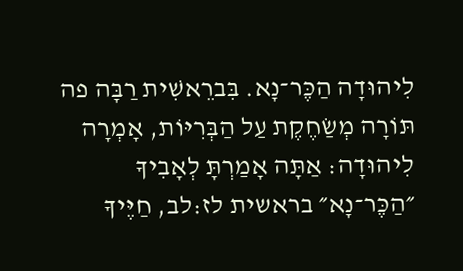לִיהוּדָה הַכֶּר־נָא. בִּברֵאשִׁית רַבָּה פה תּוֹרָה מְשַׂחֶקֶת עַל הַבְּרִיּוֹת, אָמְרָה לִיהוּדָה: אַתָּה אָמַרְתָּ לְאָבִיךָ ״הַכֶּר־נָא״ בראשית לז:לב, חַיֶּיךָ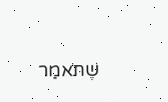שֶׁתֹּאמַר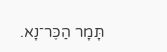תָּמָר הַכֶּר־נָא.